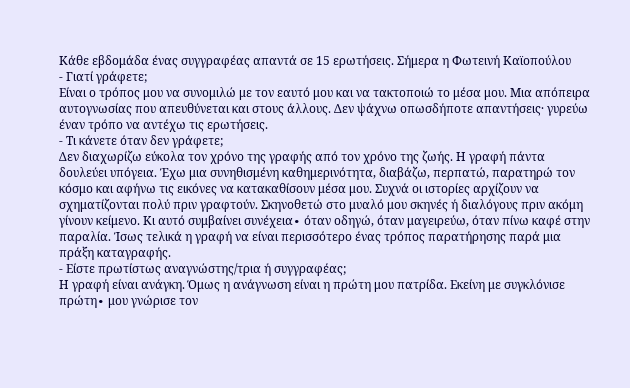Κάθε εβδομάδα ένας συγγραφέας απαντά σε 15 ερωτήσεις. Σήμερα η Φωτεινή Καϊοπούλου
- Γιατί γράφετε;
Είναι ο τρόπος μου να συνομιλώ με τον εαυτό μου και να τακτοποιώ το μέσα μου. Μια απόπειρα αυτογνωσίας που απευθύνεται και στους άλλους. Δεν ψάχνω οπωσδήποτε απαντήσεις· γυρεύω έναν τρόπο να αντέχω τις ερωτήσεις.
- Τι κάνετε όταν δεν γράφετε;
Δεν διαχωρίζω εύκολα τον χρόνο της γραφής από τον χρόνο της ζωής. Η γραφή πάντα δουλεύει υπόγεια. Έχω μια συνηθισμένη καθημερινότητα, διαβάζω, περπατώ, παρατηρώ τον κόσμο και αφήνω τις εικόνες να κατακαθίσουν μέσα μου. Συχνά οι ιστορίες αρχίζουν να σχηματίζονται πολύ πριν γραφτούν. Σκηνοθετώ στο μυαλό μου σκηνές ή διαλόγους πριν ακόμη γίνουν κείμενο. Κι αυτό συμβαίνει συνέχεια∙ όταν οδηγώ, όταν μαγειρεύω, όταν πίνω καφέ στην παραλία. Ίσως τελικά η γραφή να είναι περισσότερο ένας τρόπος παρατήρησης παρά μια πράξη καταγραφής.
- Είστε πρωτίστως αναγνώστης/τρια ή συγγραφέας;
Η γραφή είναι ανάγκη. Όμως η ανάγνωση είναι η πρώτη μου πατρίδα. Εκείνη με συγκλόνισε πρώτη∙ μου γνώρισε τον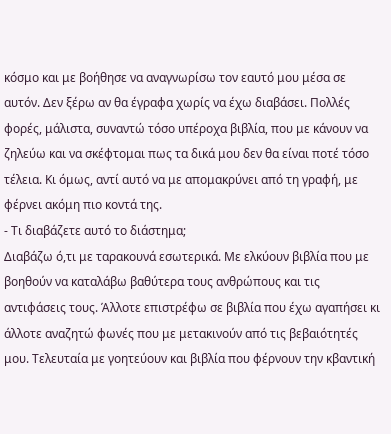κόσμο και με βοήθησε να αναγνωρίσω τον εαυτό μου μέσα σε αυτόν. Δεν ξέρω αν θα έγραφα χωρίς να έχω διαβάσει. Πολλές φορές, μάλιστα, συναντώ τόσο υπέροχα βιβλία, που με κάνουν να ζηλεύω και να σκέφτομαι πως τα δικά μου δεν θα είναι ποτέ τόσο τέλεια. Κι όμως, αντί αυτό να με απομακρύνει από τη γραφή, με φέρνει ακόμη πιο κοντά της.
- Τι διαβάζετε αυτό το διάστημα;
Διαβάζω ό,τι με ταρακουνά εσωτερικά. Με ελκύουν βιβλία που με βοηθούν να καταλάβω βαθύτερα τους ανθρώπους και τις αντιφάσεις τους. Άλλοτε επιστρέφω σε βιβλία που έχω αγαπήσει κι άλλοτε αναζητώ φωνές που με μετακινούν από τις βεβαιότητές μου. Τελευταία με γοητεύουν και βιβλία που φέρνουν την κβαντική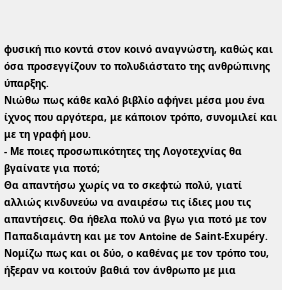φυσική πιο κοντά στον κοινό αναγνώστη, καθώς και όσα προσεγγίζουν το πολυδιάστατο της ανθρώπινης ύπαρξης.
Νιώθω πως κάθε καλό βιβλίο αφήνει μέσα μου ένα ίχνος που αργότερα, με κάποιον τρόπο, συνομιλεί και με τη γραφή μου.
- Με ποιες προσωπικότητες της Λογοτεχνίας θα βγαίνατε για ποτό;
Θα απαντήσω χωρίς να το σκεφτώ πολύ, γιατί αλλιώς κινδυνεύω να αναιρέσω τις ίδιες μου τις απαντήσεις. Θα ήθελα πολύ να βγω για ποτό με τον Παπαδιαμάντη και με τον Antoine de Saint-Exupéry. Νομίζω πως και οι δύο, ο καθένας με τον τρόπο του, ήξεραν να κοιτούν βαθιά τον άνθρωπο με μια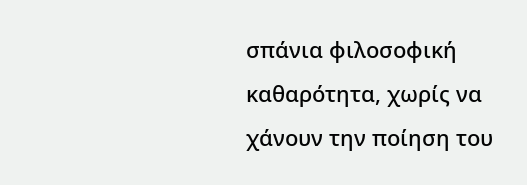σπάνια φιλοσοφική καθαρότητα, χωρίς να χάνουν την ποίηση του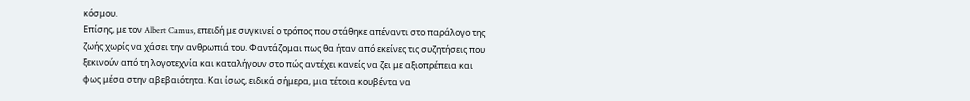κόσμου.
Επίσης, με τον Albert Camus, επειδή με συγκινεί ο τρόπος που στάθηκε απέναντι στο παράλογο της ζωής χωρίς να χάσει την ανθρωπιά του. Φαντάζομαι πως θα ήταν από εκείνες τις συζητήσεις που ξεκινούν από τη λογοτεχνία και καταλήγουν στο πώς αντέχει κανείς να ζει με αξιοπρέπεια και φως μέσα στην αβεβαιότητα. Και ίσως, ειδικά σήμερα, μια τέτοια κουβέντα να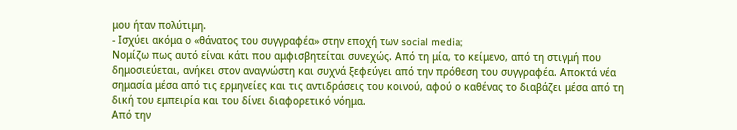μου ήταν πολύτιμη.
- Ισχύει ακόμα ο «θάνατος του συγγραφέα» στην εποχή των social media;
Νομίζω πως αυτό είναι κάτι που αμφισβητείται συνεχώς. Από τη μία, το κείμενο, από τη στιγμή που δημοσιεύεται, ανήκει στον αναγνώστη και συχνά ξεφεύγει από την πρόθεση του συγγραφέα. Αποκτά νέα σημασία μέσα από τις ερμηνείες και τις αντιδράσεις του κοινού, αφού ο καθένας το διαβάζει μέσα από τη δική του εμπειρία και του δίνει διαφορετικό νόημα.
Από την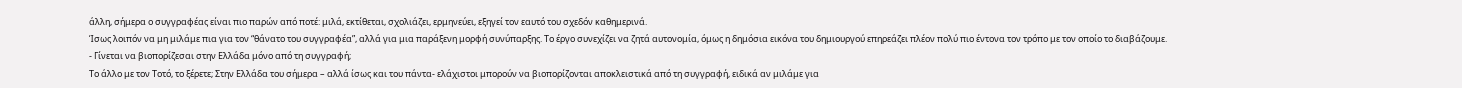άλλη, σήμερα ο συγγραφέας είναι πιο παρών από ποτέ: μιλά, εκτίθεται, σχολιάζει, ερμηνεύει, εξηγεί τον εαυτό του σχεδόν καθημερινά.
Ίσως λοιπόν να μη μιλάμε πια για τον “θάνατο του συγγραφέα”, αλλά για μια παράξενη μορφή συνύπαρξης. Το έργο συνεχίζει να ζητά αυτονομία, όμως η δημόσια εικόνα του δημιουργού επηρεάζει πλέον πολύ πιο έντονα τον τρόπο με τον οποίο το διαβάζουμε.
- Γίνεται να βιοπορίζεσαι στην Ελλάδα μόνο από τη συγγραφή;
Το άλλο με τον Τοτό, το ξέρετε; Στην Ελλάδα του σήμερα – αλλά ίσως και του πάντα- ελάχιστοι μπορούν να βιοπορίζονται αποκλειστικά από τη συγγραφή, ειδικά αν μιλάμε για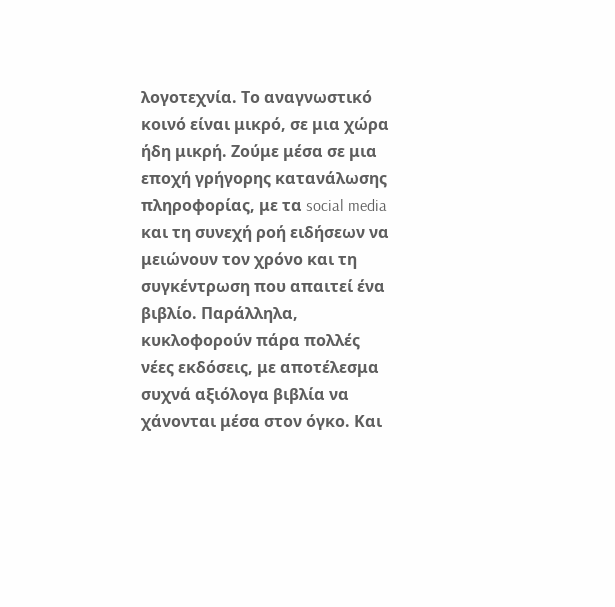λογοτεχνία. Το αναγνωστικό κοινό είναι μικρό, σε μια χώρα ήδη μικρή. Ζούμε μέσα σε μια εποχή γρήγορης κατανάλωσης πληροφορίας, με τα social media και τη συνεχή ροή ειδήσεων να μειώνουν τον χρόνο και τη συγκέντρωση που απαιτεί ένα βιβλίο. Παράλληλα, κυκλοφορούν πάρα πολλές νέες εκδόσεις, με αποτέλεσμα συχνά αξιόλογα βιβλία να χάνονται μέσα στον όγκο. Και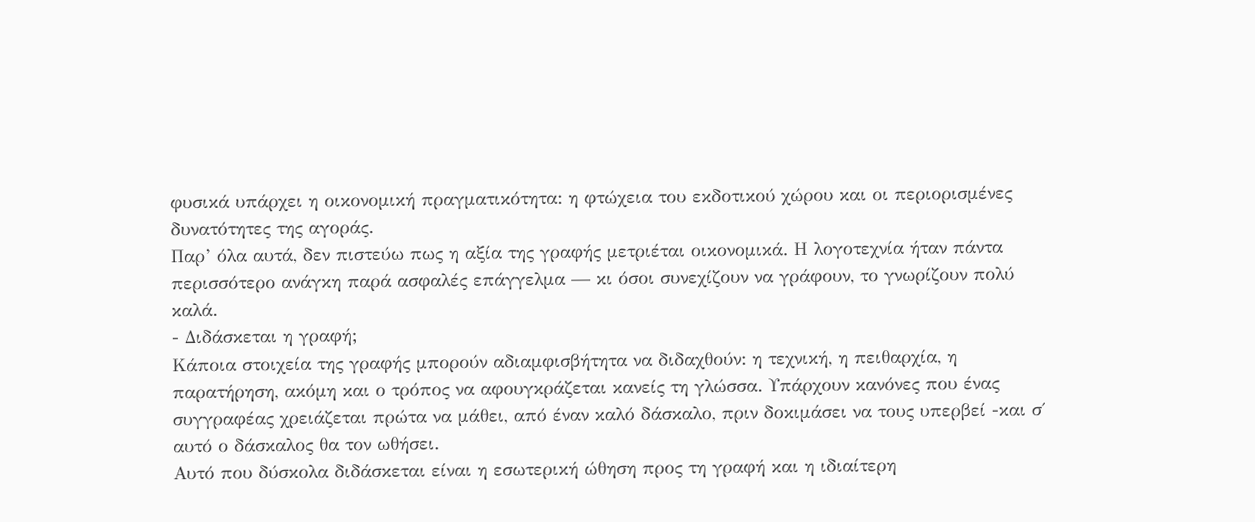φυσικά υπάρχει η οικονομική πραγματικότητα: η φτώχεια του εκδοτικού χώρου και οι περιορισμένες δυνατότητες της αγοράς.
Παρ’ όλα αυτά, δεν πιστεύω πως η αξία της γραφής μετριέται οικονομικά. Η λογοτεχνία ήταν πάντα περισσότερο ανάγκη παρά ασφαλές επάγγελμα — κι όσοι συνεχίζουν να γράφουν, το γνωρίζουν πολύ καλά.
- Διδάσκεται η γραφή;
Κάποια στοιχεία της γραφής μπορούν αδιαμφισβήτητα να διδαχθούν: η τεχνική, η πειθαρχία, η παρατήρηση, ακόμη και ο τρόπος να αφουγκράζεται κανείς τη γλώσσα. Υπάρχουν κανόνες που ένας συγγραφέας χρειάζεται πρώτα να μάθει, από έναν καλό δάσκαλο, πριν δοκιμάσει να τους υπερβεί -και σ΄ αυτό ο δάσκαλος θα τον ωθήσει.
Αυτό που δύσκολα διδάσκεται είναι η εσωτερική ώθηση προς τη γραφή και η ιδιαίτερη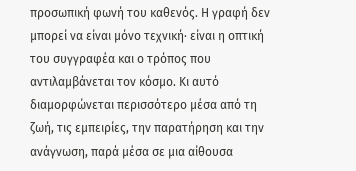προσωπική φωνή του καθενός. Η γραφή δεν μπορεί να είναι μόνο τεχνική· είναι η οπτική του συγγραφέα και ο τρόπος που αντιλαμβάνεται τον κόσμο. Κι αυτό διαμορφώνεται περισσότερο μέσα από τη ζωή, τις εμπειρίες, την παρατήρηση και την ανάγνωση, παρά μέσα σε μια αίθουσα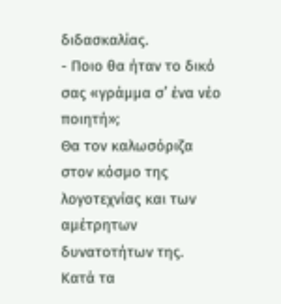διδασκαλίας.
- Ποιο θα ήταν το δικό σας «γράμμα σ’ ένα νέο ποιητή»;
Θα τον καλωσόριζα στον κόσμο της λογοτεχνίας και των αμέτρητων δυνατοτήτων της.
Κατά τα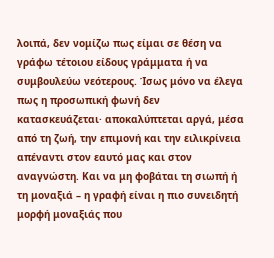λοιπά, δεν νομίζω πως είμαι σε θέση να γράφω τέτοιου είδους γράμματα ή να συμβουλεύω νεότερους. Ίσως μόνο να έλεγα πως η προσωπική φωνή δεν κατασκευάζεται· αποκαλύπτεται αργά, μέσα από τη ζωή, την επιμονή και την ειλικρίνεια απέναντι στον εαυτό μας και στον αναγνώστη. Και να μη φοβάται τη σιωπή ή τη μοναξιά – η γραφή είναι η πιο συνειδητή μορφή μοναξιάς που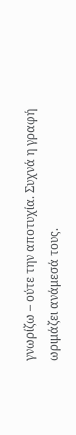γνωρίζω – ούτε την αποτυχία. Συχνά η γραφή ωριμάζει ανάμεσά τους.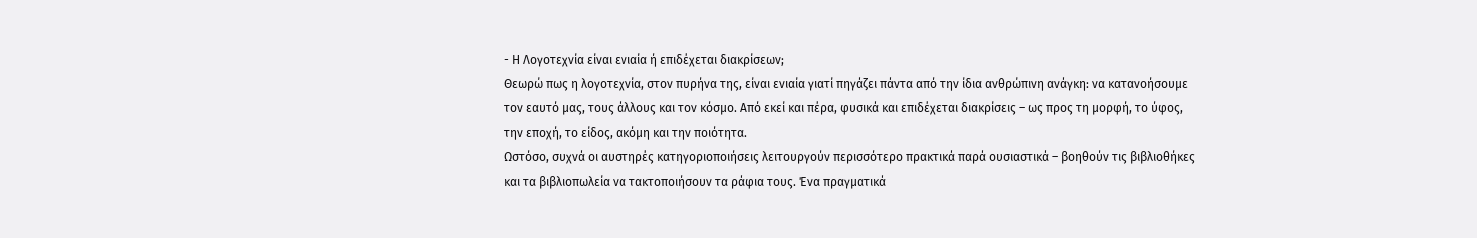- Η Λογοτεχνία είναι ενιαία ή επιδέχεται διακρίσεων;
Θεωρώ πως η λογοτεχνία, στον πυρήνα της, είναι ενιαία γιατί πηγάζει πάντα από την ίδια ανθρώπινη ανάγκη: να κατανοήσουμε τον εαυτό μας, τους άλλους και τον κόσμο. Από εκεί και πέρα, φυσικά και επιδέχεται διακρίσεις – ως προς τη μορφή, το ύφος, την εποχή, το είδος, ακόμη και την ποιότητα.
Ωστόσο, συχνά οι αυστηρές κατηγοριοποιήσεις λειτουργούν περισσότερο πρακτικά παρά ουσιαστικά – βοηθούν τις βιβλιοθήκες και τα βιβλιοπωλεία να τακτοποιήσουν τα ράφια τους. Ένα πραγματικά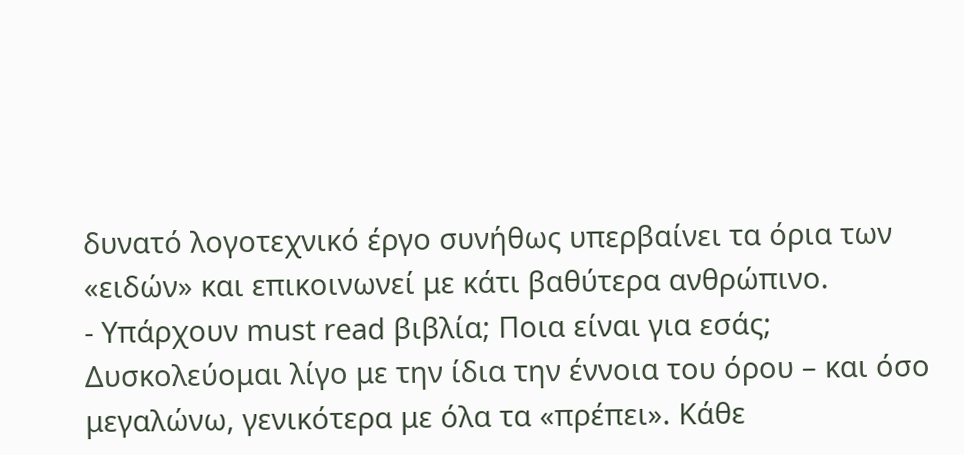δυνατό λογοτεχνικό έργο συνήθως υπερβαίνει τα όρια των «ειδών» και επικοινωνεί με κάτι βαθύτερα ανθρώπινο.
- Υπάρχουν must read βιβλία; Ποια είναι για εσάς;
Δυσκολεύομαι λίγο με την ίδια την έννοια του όρου – και όσο μεγαλώνω, γενικότερα με όλα τα «πρέπει». Κάθε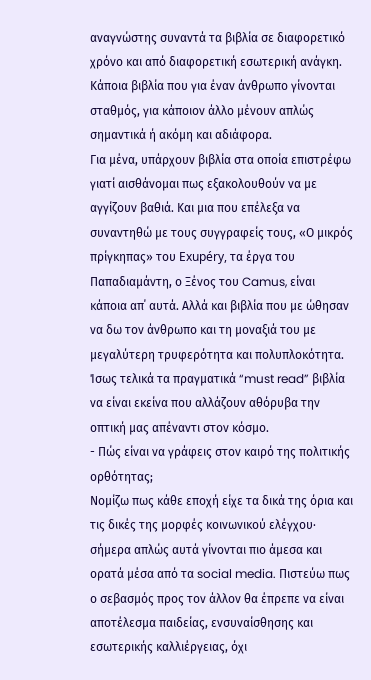αναγνώστης συναντά τα βιβλία σε διαφορετικό χρόνο και από διαφορετική εσωτερική ανάγκη. Κάποια βιβλία που για έναν άνθρωπο γίνονται σταθμός, για κάποιον άλλο μένουν απλώς σημαντικά ή ακόμη και αδιάφορα.
Για μένα, υπάρχουν βιβλία στα οποία επιστρέφω γιατί αισθάνομαι πως εξακολουθούν να με αγγίζουν βαθιά. Και μια που επέλεξα να συναντηθώ με τους συγγραφείς τους, «Ο μικρός πρίγκηπας» τoυ Exupéry, τα έργα του Παπαδιαμάντη, ο Ξένος του Camus, είναι κάποια απ΄ αυτά. Αλλά και βιβλία που με ώθησαν να δω τον άνθρωπο και τη μοναξιά του με μεγαλύτερη τρυφερότητα και πολυπλοκότητα. Ίσως τελικά τα πραγματικά “must read” βιβλία να είναι εκείνα που αλλάζουν αθόρυβα την οπτική μας απέναντι στον κόσμο.
- Πώς είναι να γράφεις στον καιρό της πολιτικής ορθότητας;
Νομίζω πως κάθε εποχή είχε τα δικά της όρια και τις δικές της μορφές κοινωνικού ελέγχου∙ σήμερα απλώς αυτά γίνονται πιο άμεσα και ορατά μέσα από τα social media. Πιστεύω πως ο σεβασμός προς τον άλλον θα έπρεπε να είναι αποτέλεσμα παιδείας, ενσυναίσθησης και εσωτερικής καλλιέργειας, όχι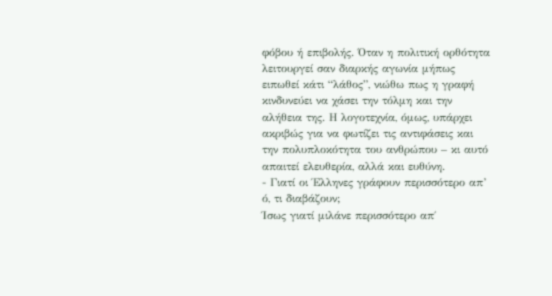φόβου ή επιβολής. Όταν η πολιτική ορθότητα λειτουργεί σαν διαρκής αγωνία μήπως ειπωθεί κάτι “λάθος”, νιώθω πως η γραφή κινδυνεύει να χάσει την τόλμη και την αλήθεια της. Η λογοτεχνία, όμως, υπάρχει ακριβώς για να φωτίζει τις αντιφάσεις και την πολυπλοκότητα του ανθρώπου – κι αυτό απαιτεί ελευθερία, αλλά και ευθύνη.
- Γιατί οι Έλληνες γράφουν περισσότερο απ’ ό, τι διαβάζουν;
Ίσως γιατί μιλάνε περισσότερο απ΄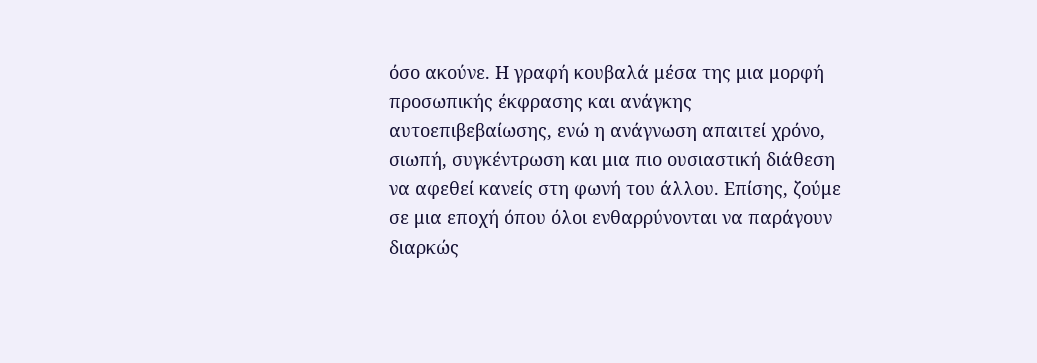όσο ακούνε. Η γραφή κουβαλά μέσα της μια μορφή προσωπικής έκφρασης και ανάγκης αυτοεπιβεβαίωσης, ενώ η ανάγνωση απαιτεί χρόνο, σιωπή, συγκέντρωση και μια πιο ουσιαστική διάθεση να αφεθεί κανείς στη φωνή του άλλου. Επίσης, ζούμε σε μια εποχή όπου όλοι ενθαρρύνονται να παράγουν διαρκώς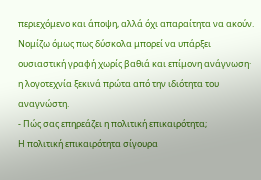περιεχόμενο και άποψη, αλλά όχι απαραίτητα να ακούν.
Νομίζω όμως πως δύσκολα μπορεί να υπάρξει ουσιαστική γραφή χωρίς βαθιά και επίμονη ανάγνωση· η λογοτεχνία ξεκινά πρώτα από την ιδιότητα του αναγνώστη.
- Πώς σας επηρεάζει η πολιτική επικαιρότητα;
Η πολιτική επικαιρότητα σίγουρα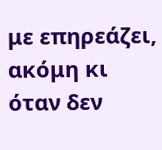με επηρεάζει, ακόμη κι όταν δεν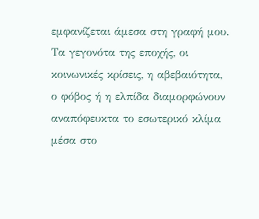εμφανίζεται άμεσα στη γραφή μου. Τα γεγονότα της εποχής, οι κοινωνικές κρίσεις, η αβεβαιότητα, ο φόβος ή η ελπίδα διαμορφώνουν αναπόφευκτα το εσωτερικό κλίμα μέσα στο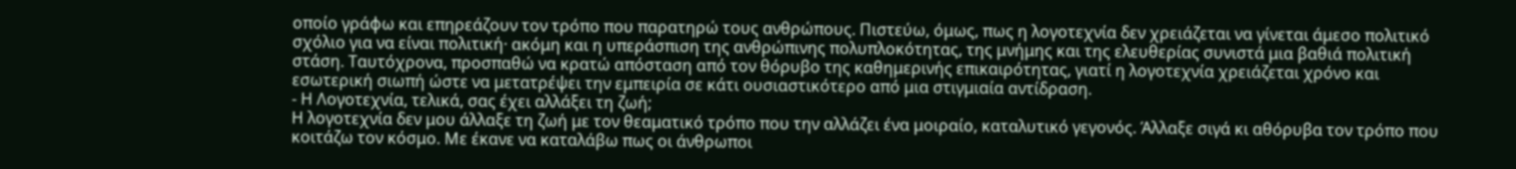οποίο γράφω και επηρεάζουν τον τρόπο που παρατηρώ τους ανθρώπους. Πιστεύω, όμως, πως η λογοτεχνία δεν χρειάζεται να γίνεται άμεσο πολιτικό σχόλιο για να είναι πολιτική· ακόμη και η υπεράσπιση της ανθρώπινης πολυπλοκότητας, της μνήμης και της ελευθερίας συνιστά μια βαθιά πολιτική στάση. Ταυτόχρονα, προσπαθώ να κρατώ απόσταση από τον θόρυβο της καθημερινής επικαιρότητας, γιατί η λογοτεχνία χρειάζεται χρόνο και εσωτερική σιωπή ώστε να μετατρέψει την εμπειρία σε κάτι ουσιαστικότερο από μια στιγμιαία αντίδραση.
- Η Λογοτεχνία, τελικά, σας έχει αλλάξει τη ζωή;
Η λογοτεχνία δεν μου άλλαξε τη ζωή με τον θεαματικό τρόπο που την αλλάζει ένα μοιραίο, καταλυτικό γεγονός. Άλλαξε σιγά κι αθόρυβα τον τρόπο που κοιτάζω τον κόσμο. Με έκανε να καταλάβω πως οι άνθρωποι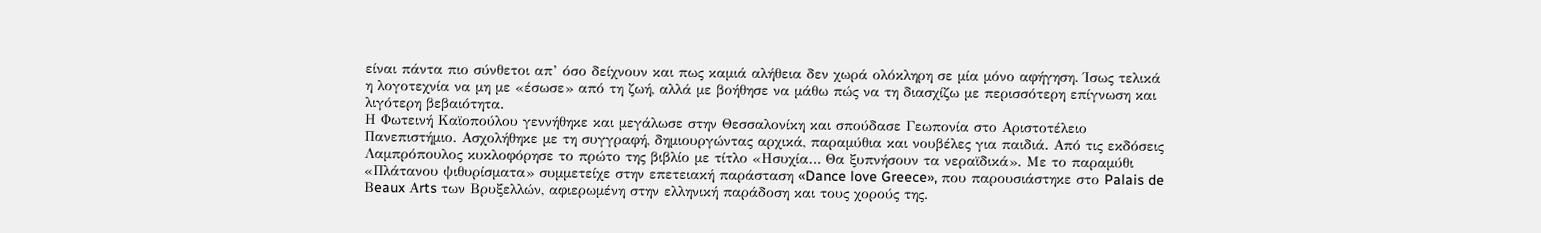είναι πάντα πιο σύνθετοι απ’ όσο δείχνουν και πως καμιά αλήθεια δεν χωρά ολόκληρη σε μία μόνο αφήγηση. Ίσως τελικά η λογοτεχνία να μη με «έσωσε» από τη ζωή, αλλά με βοήθησε να μάθω πώς να τη διασχίζω με περισσότερη επίγνωση και λιγότερη βεβαιότητα.
Η Φωτεινή Καϊοπούλου γεννήθηκε και μεγάλωσε στην Θεσσαλονίκη και σπούδασε Γεωπονία στο Αριστοτέλειο Πανεπιστήμιο. Ασχολήθηκε με τη συγγραφή, δημιουργώντας αρχικά, παραμύθια και νουβέλες για παιδιά. Από τις εκδόσεις Λαμπρόπουλος κυκλοφόρησε το πρώτο της βιβλίο με τίτλο «Ησυχία… Θα ξυπνήσουν τα νεραϊδικά». Με το παραμύθι «Πλάτανου ψιθυρίσματα» συμμετείχε στην επετειακή παράσταση «Dance love Greece», που παρουσιάστηκε στο Palais de Βeaux Αrts των Βρυξελλών, αφιερωμένη στην ελληνική παράδοση και τους χορούς της.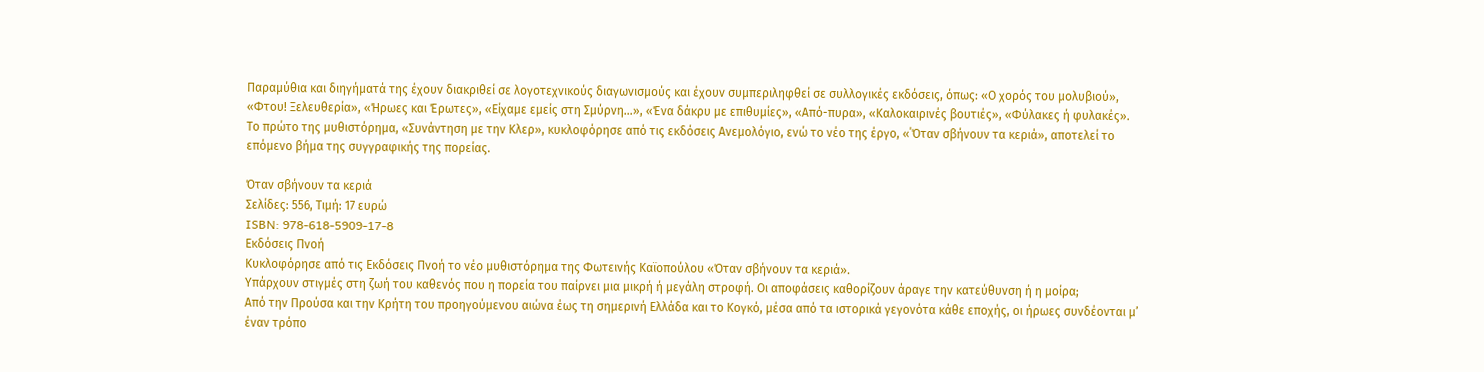Παραμύθια και διηγήματά της έχουν διακριθεί σε λογοτεχνικούς διαγωνισμούς και έχουν συμπεριληφθεί σε συλλογικές εκδόσεις, όπως: «Ο χορός του μολυβιού», «Φτου! Ξελευθερία», «Ήρωες και Έρωτες», «Είχαμε εμείς στη Σμύρνη…», «Ένα δάκρυ με επιθυμίες», «Από-πυρα», «Καλοκαιρινές βουτιές», «Φύλακες ή φυλακές».
Το πρώτο της μυθιστόρημα, «Συνάντηση με την Κλερ», κυκλοφόρησε από τις εκδόσεις Ανεμολόγιο, ενώ το νέο της έργο, «΄Όταν σβήνουν τα κεριά», αποτελεί το επόμενο βήμα της συγγραφικής της πορείας.

Όταν σβήνουν τα κεριά
Σελίδες: 556, Τιμή: 17 ευρώ
ISBN: 978-618-5909-17-8
Εκδόσεις Πνοή
Κυκλοφόρησε από τις Εκδόσεις Πνοή το νέο μυθιστόρημα της Φωτεινής Καϊοπούλου «Όταν σβήνουν τα κεριά».
Υπάρχουν στιγμές στη ζωή του καθενός που η πορεία του παίρνει μια μικρή ή μεγάλη στροφή. Οι αποφάσεις καθορίζουν άραγε την κατεύθυνση ή η μοίρα;
Από την Προύσα και την Κρήτη του προηγούμενου αιώνα έως τη σημερινή Ελλάδα και το Κογκό, μέσα από τα ιστορικά γεγονότα κάθε εποχής, οι ήρωες συνδέονται μ’ έναν τρόπο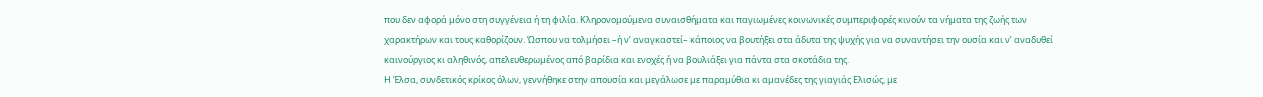που δεν αφορά μόνο στη συγγένεια ή τη φιλία. Κληρονομούμενα συναισθήματα και παγιωμένες κοινωνικές συμπεριφορές κινούν τα νήματα της ζωής των χαρακτήρων και τους καθορίζουν. Ώσπου να τολμήσει –ή ν’ αναγκαστεί– κάποιος να βουτήξει στα άδυτα της ψυχής για να συναντήσει την ουσία και ν’ αναδυθεί καινούργιος κι αληθινός, απελευθερωμένος από βαρίδια και ενοχές ή να βουλιάξει για πάντα στα σκοτάδια της.
Η Έλσα, συνδετικός κρίκος όλων, γεννήθηκε στην απουσία και μεγάλωσε με παραμύθια κι αμανέδες της γιαγιάς Ελισώς, με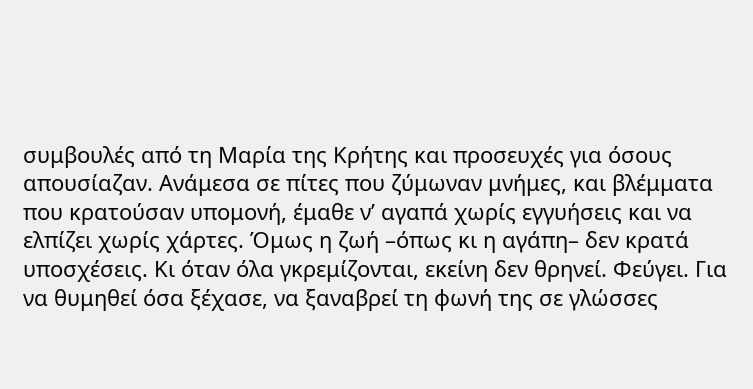συμβουλές από τη Μαρία της Κρήτης και προσευχές για όσους απουσίαζαν. Ανάμεσα σε πίτες που ζύμωναν μνήμες, και βλέμματα που κρατούσαν υπομονή, έμαθε ν’ αγαπά χωρίς εγγυήσεις και να ελπίζει χωρίς χάρτες. Όμως η ζωή –όπως κι η αγάπη– δεν κρατά υποσχέσεις. Κι όταν όλα γκρεμίζονται, εκείνη δεν θρηνεί. Φεύγει. Για να θυμηθεί όσα ξέχασε, να ξαναβρεί τη φωνή της σε γλώσσες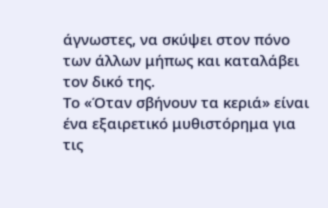άγνωστες, να σκύψει στον πόνο των άλλων μήπως και καταλάβει τον δικό της.
Το «Όταν σβήνουν τα κεριά» είναι ένα εξαιρετικό μυθιστόρημα για τις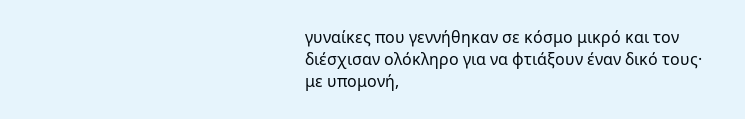γυναίκες που γεννήθηκαν σε κόσμο μικρό και τον διέσχισαν ολόκληρο για να φτιάξουν έναν δικό τους· με υπομονή,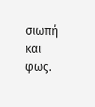σιωπή και φως.